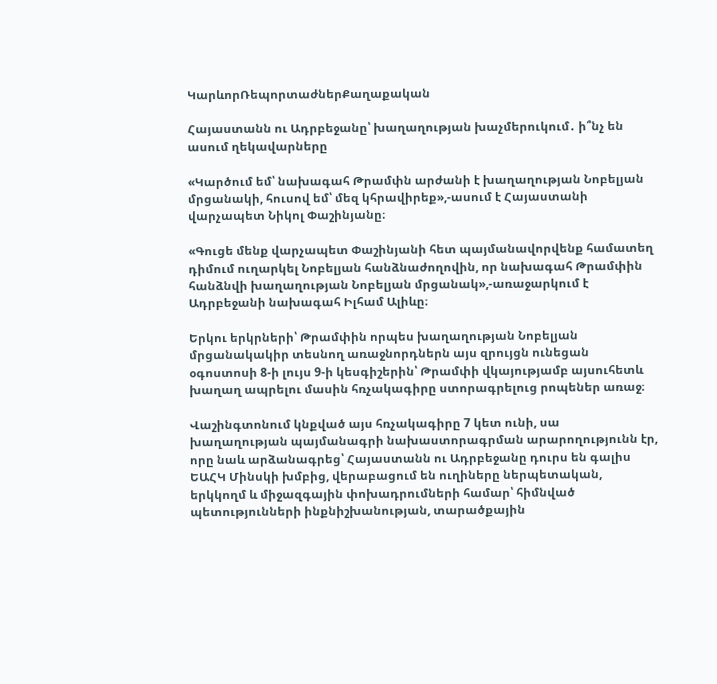ԿարևորՌեպորտաժներՔաղաքական

Հայաստանն ու Ադրբեջանը՝ խաղաղության խաչմերուկում․ ի՞նչ են ասում ղեկավարները

«Կարծում եմ՝ նախագահ Թրամփն արժանի է խաղաղության Նոբելյան մրցանակի, հուսով եմ՝ մեզ կհրավիրեք»,-ասում է Հայաստանի վարչապետ Նիկոլ Փաշինյանը։

«Գուցե մենք վարչապետ Փաշինյանի հետ պայմանավորվենք համատեղ դիմում ուղարկել Նոբելյան հանձնաժողովին, որ նախագահ Թրամփին հանձնվի խաղաղության Նոբելյան մրցանակ»,-առաջարկում է Ադրբեջանի նախագահ Իլհամ Ալիևը։

Երկու երկրների՝ Թրամփին որպես խաղաղության Նոբելյան մրցանակակիր տեսնող առաջնորդներն այս զրույցն ունեցան օգոստոսի 8-ի լույս 9-ի կեսգիշերին՝ Թրամփի վկայությամբ այսուհետև խաղաղ ապրելու մասին հռչակագիրը ստորագրելուց րոպեներ առաջ։

Վաշինգտոնում կնքված այս հռչակագիրը 7 կետ ունի, սա խաղաղության պայմանագրի նախաստորագրման արարողությունն էր, որը նաև արձանագրեց՝ Հայաստանն ու Ադրբեջանը դուրս են գալիս ԵԱՀԿ Մինսկի խմբից, վերաբացում են ուղիները ներպետական, երկկողմ և միջազգային փոխադրումների համար՝ հիմնված պետությունների ինքնիշխանության, տարածքային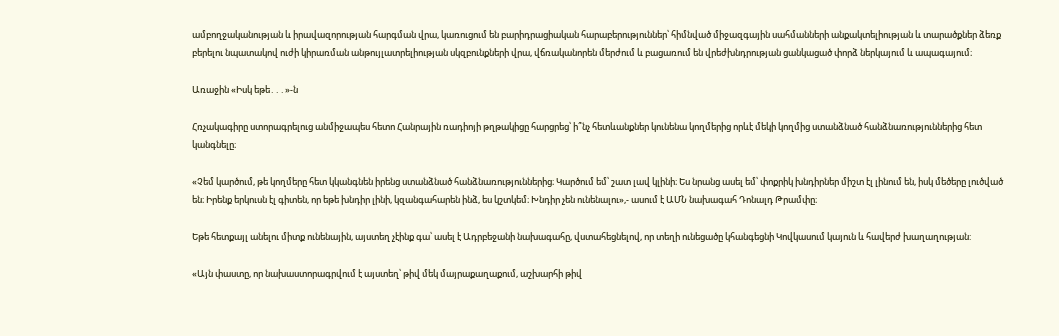ամբողջականության և իրավազորության հարգման վրա, կառուցում են բարիդրացիական հարաբերություններ՝ հիմնված միջազգային սահմանների անքակտելիության և տարածքներ ձեռք բերելու նպատակով ուժի կիրառման անթույլատրելիության սկզբունքների վրա, վճռականորեն մերժում և բացառում են վրեժխնդրության ցանկացած փորձ ներկայում և ապագայում։

Առաջին «Իսկ եթե․․․»-ն

Հռչակագիրը ստորագրելուց անմիջապես հետո Հանրային ռադիոյի թղթակիցը հարցրեց՝ ի՞նչ հետևանքներ կունենա կողմերից որևէ մեկի կողմից ստանձնած հանձնառություններից հետ կանգնելը։

«Չեմ կարծում, թե կողմերը հետ կկանգնեն իրենց ստանձնած հանձնառություններից։ Կարծում եմ՝ շատ լավ կլինի։ Ես նրանց ասել եմ՝ փոքրիկ խնդիրներ միշտ էլ լինում են, իսկ մեծերը լուծված են։ Իրենք երկուսն էլ գիտեն, որ եթե խնդիր լինի, կզանգահարեն ինձ, ես կշտկեմ։ Խնդիր չեն ունենալու»,- ասում է ԱՄՆ նախագահ Դոնալդ Թրամփը։

Եթե հետքայլ անելու միտք ունենային, այստեղ չէինք գա՝ ասել է Ադրբեջանի նախագահը, վստահեցնելով, որ տեղի ունեցածը կհանգեցնի Կովկասում կայուն և հավերժ խաղաղության:

«Այն փաստը, որ նախաստորագրվում է այստեղ՝ թիվ մեկ մայրաքաղաքում, աշխարհի թիվ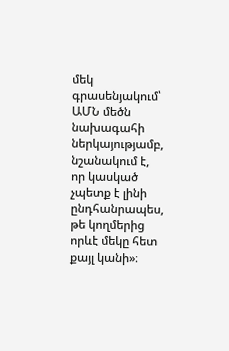մեկ գրասենյակում՝ ԱՄՆ մեծն նախագահի ներկայությամբ,  նշանակում է, որ կասկած չպետք է լինի ընդհանրապես, թե կողմերից որևէ մեկը հետ քայլ կանի»։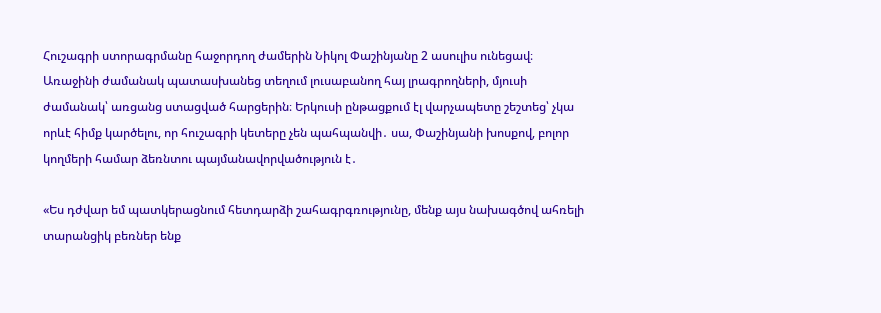Հուշագրի ստորագրմանը հաջորդող ժամերին Նիկոլ Փաշինյանը 2 ասուլիս ունեցավ։ Առաջինի ժամանակ պատասխանեց տեղում լուսաբանող հայ լրագրողների, մյուսի ժամանակ՝ առցանց ստացված հարցերին։ Երկուսի ընթացքում էլ վարչապետը շեշտեց՝ չկա որևէ հիմք կարծելու, որ հուշագրի կետերը չեն պահպանվի․ սա, Փաշինյանի խոսքով, բոլոր կողմերի համար ձեռնտու պայմանավորվածություն է․

«Ես դժվար եմ պատկերացնում հետդարձի շահագրգռությունը, մենք այս նախագծով ահռելի տարանցիկ բեռներ ենք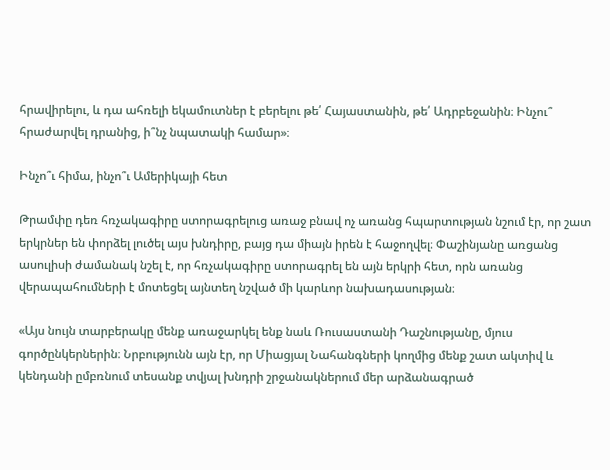հրավիրելու, և դա ահռելի եկամուտներ է բերելու թե՛ Հայաստանին, թե՛ Ադրբեջանին։ Ինչու՞ հրաժարվել դրանից, ի՞նչ նպատակի համար»։

Ինչո՞ւ հիմա, ինչո՞ւ Ամերիկայի հետ

Թրամփը դեռ հռչակագիրը ստորագրելուց առաջ բնավ ոչ առանց հպարտության նշում էր, որ շատ երկրներ են փորձել լուծել այս խնդիրը, բայց դա միայն իրեն է հաջողվել։ Փաշինյանը առցանց ասուլիսի ժամանակ նշել է, որ հռչակագիրը ստորագրել են այն երկրի հետ, որն առանց վերապահումների է մոտեցել այնտեղ նշված մի կարևոր նախադասության։

«Այս նույն տարբերակը մենք առաջարկել ենք նաև Ռուսաստանի Դաշնությանը, մյուս գործընկերներին։ Նրբությունն այն էր, որ Միացյալ Նահանգների կողմից մենք շատ ակտիվ և կենդանի ըմբռնում տեսանք տվյալ խնդրի շրջանակներում մեր արձանագրած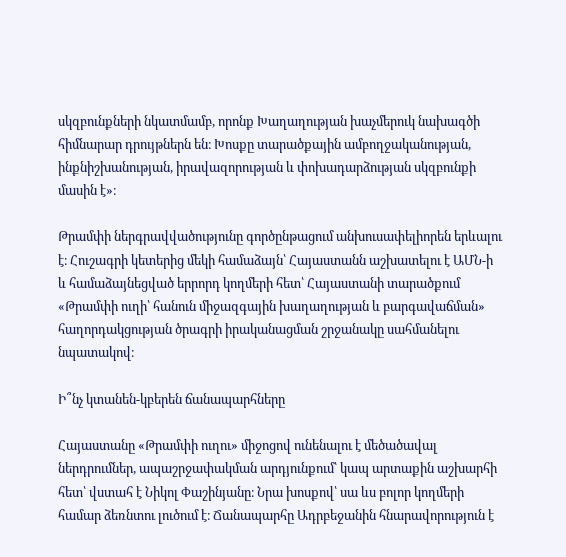սկզբունքների նկատմամբ, որոնք Խաղաղության խաչմերուկ նախագծի հիմնարար դրույթներն են։ Խոսքը տարածքային ամբողջականության, ինքնիշխանության, իրավազորության և փոխադարձության սկզբունքի մասին է»։

Թրամփի ներգրավվածությունը գործընթացում անխուսափելիորեն երևալու է։ Հուշագրի կետերից մեկի համաձայն՝ Հայաստանն աշխատելու է ԱՄՆ-ի և համաձայնեցված երրորդ կողմերի հետ՝ Հայաստանի տարածքում «Թրամփի ուղի՝ հանուն միջազգային խաղաղության և բարգավաճման» հաղորդակցության ծրագրի իրականացման շրջանակը սահմանելու նպատակով։

Ի՞նչ կտանեն-կբերեն ճանապարհները

Հայաստանը «Թրամփի ուղու» միջոցով ունենալու է մեծածավալ ներդրումներ, ապաշրջափակման արդյունքում՝ կապ արտաքին աշխարհի հետ՝ վստահ է Նիկոլ Փաշինյանը։ Նրա խոսքով՝ սա ևս բոլոր կողմերի համար ձեռնտու լուծում է։ Ճանապարհը Ադրբեջանին հնարավորություն է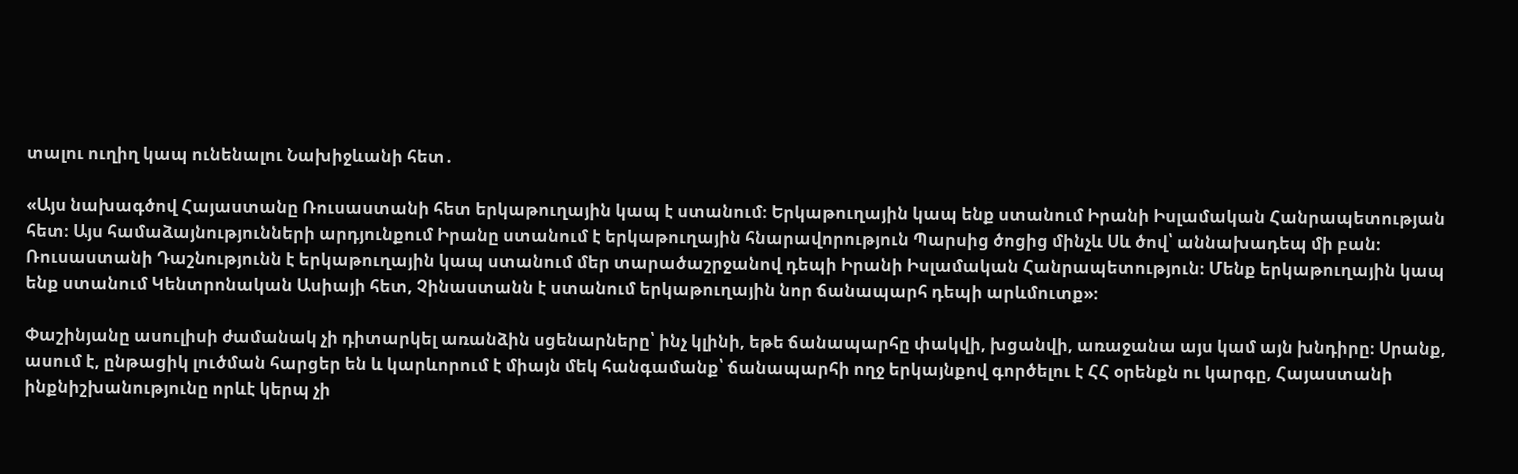տալու ուղիղ կապ ունենալու Նախիջևանի հետ․

«Այս նախագծով Հայաստանը Ռուսաստանի հետ երկաթուղային կապ է ստանում։ Երկաթուղային կապ ենք ստանում Իրանի Իսլամական Հանրապետության հետ։ Այս համաձայնությունների արդյունքում Իրանը ստանում է երկաթուղային հնարավորություն Պարսից ծոցից մինչև Սև ծով՝ աննախադեպ մի բան։ Ռուսաստանի Դաշնությունն է երկաթուղային կապ ստանում մեր տարածաշրջանով դեպի Իրանի Իսլամական Հանրապետություն։ Մենք երկաթուղային կապ ենք ստանում Կենտրոնական Ասիայի հետ, Չինաստանն է ստանում երկաթուղային նոր ճանապարհ դեպի արևմուտք»։

Փաշինյանը ասուլիսի ժամանակ չի դիտարկել առանձին սցենարները՝ ինչ կլինի, եթե ճանապարհը փակվի, խցանվի, առաջանա այս կամ այն խնդիրը։ Սրանք, ասում է, ընթացիկ լուծման հարցեր են և կարևորում է միայն մեկ հանգամանք՝ ճանապարհի ողջ երկայնքով գործելու է ՀՀ օրենքն ու կարգը, Հայաստանի ինքնիշխանությունը որևէ կերպ չի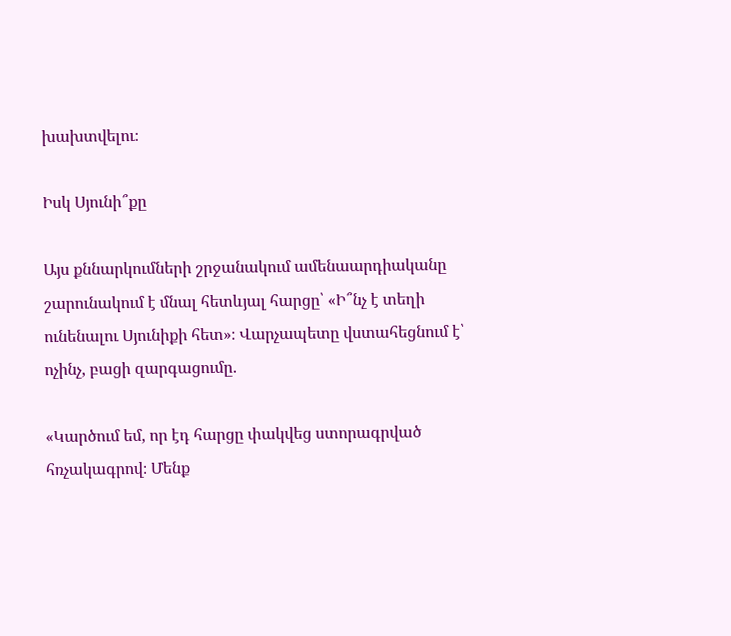խախտվելու։

Իսկ Սյունի՞քը

Այս քննարկումների շրջանակում ամենաարդիականը շարունակում է մնալ հետևյալ հարցը՝ «Ի՞նչ է տեղի ունենալու Սյունիքի հետ»։ Վարչապետը վստահեցնում է՝ ոչինչ, բացի զարգացումը․

«Կարծում եմ, որ էդ հարցը փակվեց ստորագրված հռչակագրով։ Մենք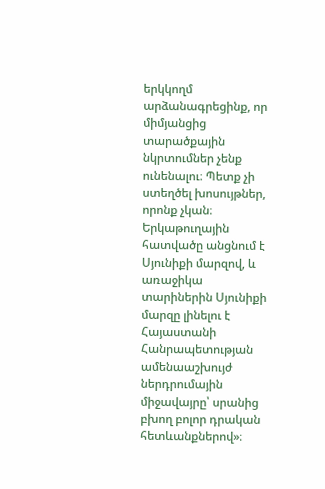երկկողմ արձանագրեցինք, որ միմյանցից տարածքային նկրտումներ չենք ունենալու։ Պետք չի ստեղծել խոսույթներ, որոնք չկան։ Երկաթուղային հատվածը անցնում է Սյունիքի մարզով, և առաջիկա տարիներին Սյունիքի մարզը լինելու է Հայաստանի Հանրապետության ամենաաշխույժ ներդրումային միջավայրը՝ սրանից բխող բոլոր դրական հետևանքներով»։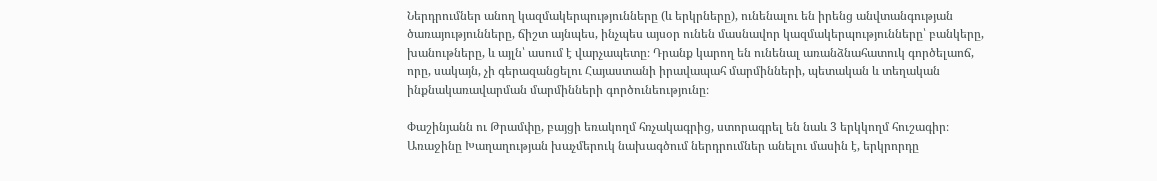Ներդրումներ անող կազմակերպությունները (և երկրները), ունենալու են իրենց անվտանգության ծառայությունները, ճիշտ այնպես, ինչպես այսօր ունեն մասնավոր կազմակերպությունները՝ բանկերը, խանութները, և այլն՝ ասում է վարչապետը։ Դրանք կարող են ունենալ առանձնահատուկ գործելաոճ, որը, սակայն, չի գերազանցելու Հայաստանի իրավապահ մարմինների, պետական և տեղական ինքնակառավարման մարմինների գործունեությունը։

Փաշինյանն ու Թրամփը, բայցի եռակողմ հռչակագրից, ստորագրել են նաև 3 երկկողմ հուշագիր։ Առաջինը Խաղաղության խաչմերուկ նախագծում ներդրումներ անելու մասին է, երկրորդը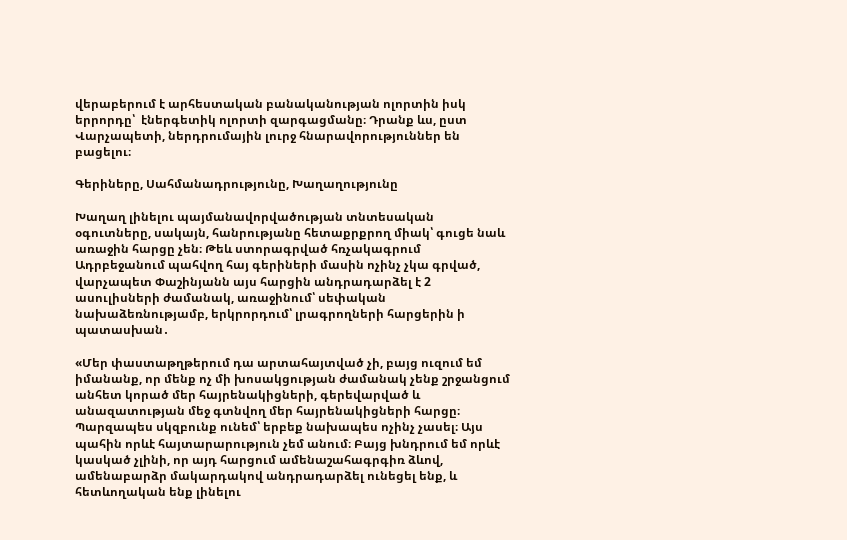վերաբերում է արհեստական բանականության ոլորտին իսկ երրորդը՝  էներգետիկ ոլորտի զարգացմանը։ Դրանք ևս, ըստ Վարչապետի, ներդրումային լուրջ հնարավորություններ են բացելու։

Գերիները, Սահմանադրությունը, Խաղաղությունը

Խաղաղ լինելու պայմանավորվածության տնտեսական օգուտները, սակայն, հանրությանը հետաքրքրող միակ՝ գուցե նաև առաջին հարցը չեն։ Թեև ստորագրված հռչակագրում Ադրբեջանում պահվող հայ գերիների մասին ոչինչ չկա գրված, վարչապետ Փաշինյանն այս հարցին անդրադարձել է 2 ասուլիսների ժամանակ, առաջինում՝ սեփական նախաձեռնությամբ, երկրորդում՝ լրագրողների հարցերին ի պատասխան․

«Մեր փաստաթղթերում դա արտահայտված չի, բայց ուզում եմ իմանանք, որ մենք ոչ մի խոսակցության ժամանակ չենք շրջանցում անհետ կորած մեր հայրենակիցների, գերեվարված և անազատության մեջ գտնվող մեր հայրենակիցների հարցը։ Պարզապես սկզբունք ունեմ՝ երբեք նախապես ոչինչ չասել։ Այս պահին որևէ հայտարարություն չեմ անում։ Բայց խնդրում եմ որևէ կասկած չլինի, որ այդ հարցում ամենաշահագրգիռ ձևով, ամենաբարձր մակարդակով անդրադարձել ունեցել ենք, և հետևողական ենք լինելու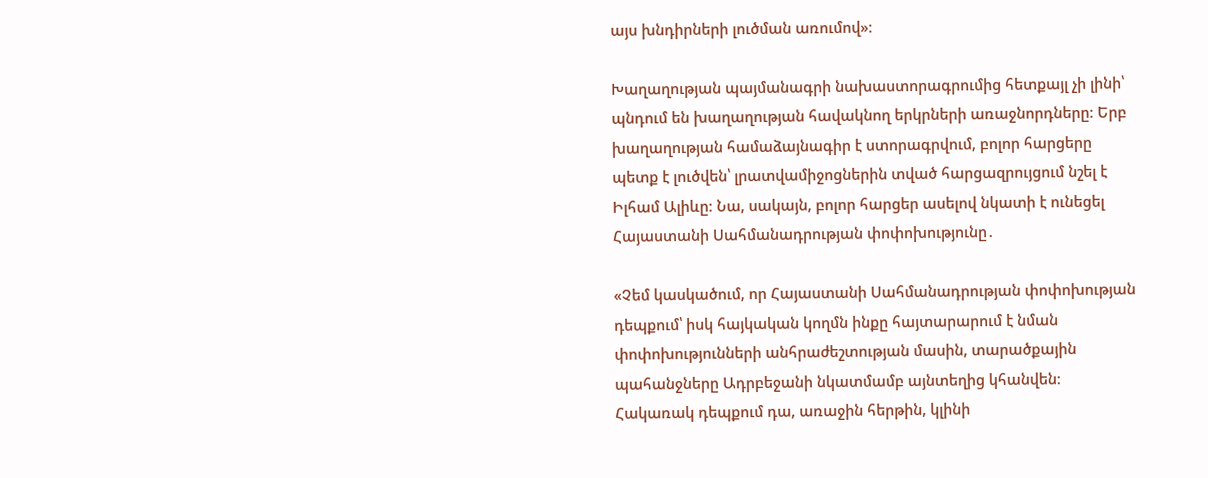այս խնդիրների լուծման առումով»։

Խաղաղության պայմանագրի նախաստորագրումից հետքայլ չի լինի՝ պնդում են խաղաղության հավակնող երկրների առաջնորդները։ Երբ խաղաղության համաձայնագիր է ստորագրվում, բոլոր հարցերը պետք է լուծվեն՝ լրատվամիջոցներին տված հարցազրույցում նշել է Իլհամ Ալիևը։ Նա, սակայն, բոլոր հարցեր ասելով նկատի է ունեցել Հայաստանի Սահմանադրության փոփոխությունը․

«Չեմ կասկածում, որ Հայաստանի Սահմանադրության փոփոխության դեպքում՝ իսկ հայկական կողմն ինքը հայտարարում է նման փոփոխությունների անհրաժեշտության մասին, տարածքային պահանջները Ադրբեջանի նկատմամբ այնտեղից կհանվեն։ Հակառակ դեպքում դա, առաջին հերթին, կլինի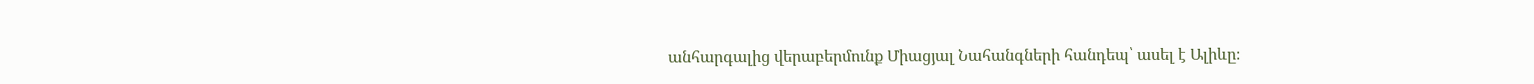անհարգալից վերաբերմունք Միացյալ Նահանգների հանդեպ՝ ասել է Ալիևը։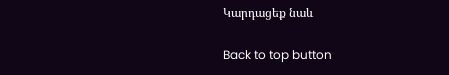Կարդացեք նաև

Back to top button